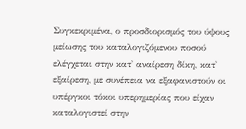Συγκεκριμένα, ο προσδιορισμός του ύψους μείωσης του καταλογιζόμενου ποσού ελέγχεται στην κατ' αναίρεση δίκη, κατ' εξαίρεση, με συνέπεια να εξαφανιστούν οι υπέργκοι τόκοι υπερημερίας που είχαν καταλογιστεί στην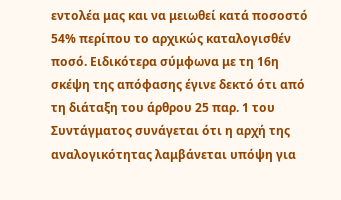εντολέα μας και να μειωθεί κατά ποσοστό 54% περίπου το αρχικώς καταλογισθέν ποσό. Ειδικότερα σύμφωνα με τη 16η σκέψη της απόφασης έγινε δεκτό ότι από τη διάταξη του άρθρου 25 παρ. 1 του Συντάγματος συνάγεται ότι η αρχή της αναλογικότητας λαμβάνεται υπόψη για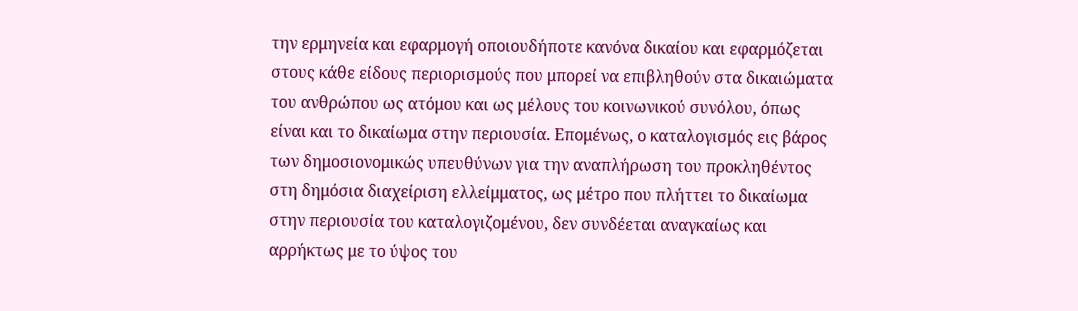την ερμηνεία και εφαρμογή οποιουδήποτε κανόνα δικαίου και εφαρμόζεται στους κάθε είδους περιορισμούς που μπορεί να επιβληθούν στα δικαιώματα του ανθρώπου ως ατόμου και ως μέλους του κοινωνικού συνόλου, όπως είναι και το δικαίωμα στην περιουσία. Επομένως, ο καταλογισμός εις βάρος των δημοσιονομικώς υπευθύνων για την αναπλήρωση του προκληθέντος στη δημόσια διαχείριση ελλείμματος, ως μέτρο που πλήττει το δικαίωμα στην περιουσία του καταλογιζομένου, δεν συνδέεται αναγκαίως και αρρήκτως με το ύψος του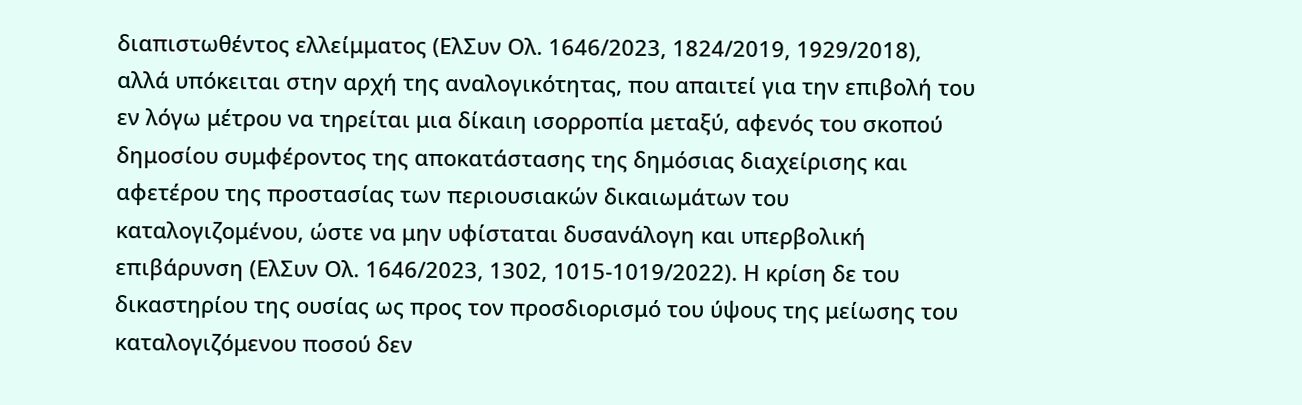διαπιστωθέντος ελλείμματος (ΕλΣυν Ολ. 1646/2023, 1824/2019, 1929/2018), αλλά υπόκειται στην αρχή της αναλογικότητας, που απαιτεί για την επιβολή του εν λόγω μέτρου να τηρείται μια δίκαιη ισορροπία μεταξύ, αφενός του σκοπού δημοσίου συμφέροντος της αποκατάστασης της δημόσιας διαχείρισης και αφετέρου της προστασίας των περιουσιακών δικαιωμάτων του καταλογιζομένου, ώστε να μην υφίσταται δυσανάλογη και υπερβολική επιβάρυνση (ΕλΣυν Ολ. 1646/2023, 1302, 1015-1019/2022). Η κρίση δε του δικαστηρίου της ουσίας ως προς τον προσδιορισμό του ύψους της μείωσης του καταλογιζόμενου ποσού δεν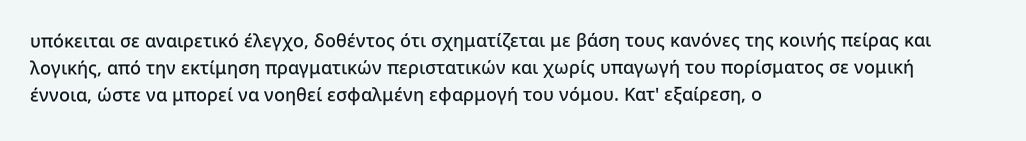υπόκειται σε αναιρετικό έλεγχο, δοθέντος ότι σχηματίζεται με βάση τους κανόνες της κοινής πείρας και λογικής, από την εκτίμηση πραγματικών περιστατικών και χωρίς υπαγωγή του πορίσματος σε νομική έννοια, ώστε να μπορεί να νοηθεί εσφαλμένη εφαρμογή του νόμου. Κατ' εξαίρεση, ο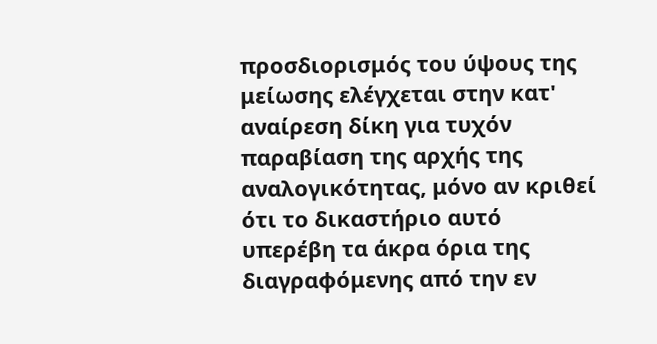προσδιορισμός του ύψους της μείωσης ελέγχεται στην κατ' αναίρεση δίκη για τυχόν παραβίαση της αρχής της αναλογικότητας, μόνο αν κριθεί ότι το δικαστήριο αυτό υπερέβη τα άκρα όρια της διαγραφόμενης από την εν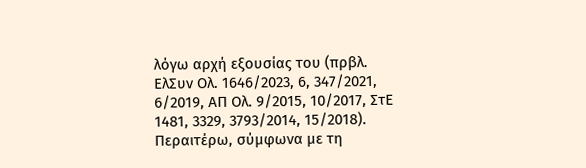λόγω αρχή εξουσίας του (πρβλ. ΕλΣυν Ολ. 1646/2023, 6, 347/2021, 6/2019, ΑΠ Ολ. 9/2015, 10/2017, ΣτΕ 1481, 3329, 3793/2014, 15/2018).
Περαιτέρω, σύμφωνα με τη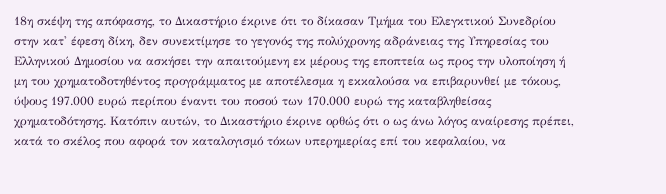18η σκέψη της απόφασης, το Δικαστήριο έκρινε ότι το δίκασαν Τμήμα του Ελεγκτικού Συνεδρίου στην κατ' έφεση δίκη, δεν συνεκτίμησε το γεγονός της πολύχρονης αδράνειας της Υπηρεσίας του Ελληνικού Δημοσίου να ασκήσει την απαιτούμενη εκ μέρους της εποπτεία ως προς την υλοποίηση ή μη του χρηματοδοτηθέντος προγράμματος με αποτέλεσμα η εκκαλούσα να επιβαρυνθεί με τόκους, ύψους 197.000 ευρώ περίπου έναντι του ποσού των 170.000 ευρώ της καταβληθείσας χρηματοδότησης. Κατόπιν αυτών, το Δικαστήριο έκρινε ορθώς ότι ο ως άνω λόγος αναίρεσης πρέπει, κατά το σκέλος που αφορά τον καταλογισμό τόκων υπερημερίας επί του κεφαλαίου, να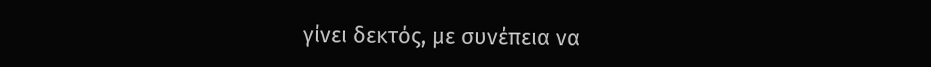γίνει δεκτός, με συνέπεια να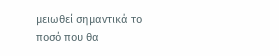μειωθεί σημαντικά το ποσό που θα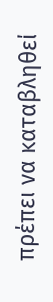πρέπει να καταβληθεί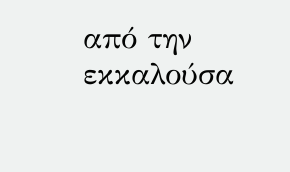από την εκκαλούσα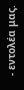- εντολέα μας.